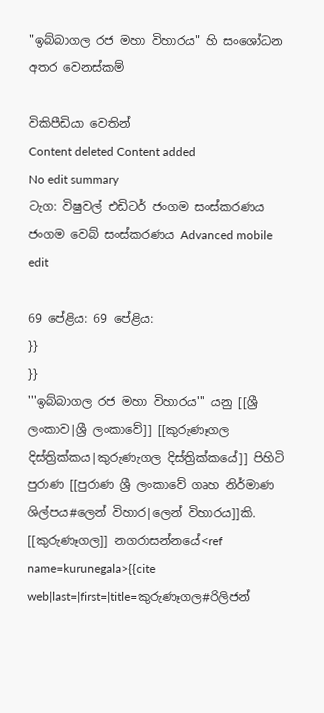"ඉබ්බාගල රජ මහා විහාරය" හි සංශෝධන අතර වෙනස්කම්

විකිපීඩියා වෙතින්
Content deleted Content added
No edit summary
ටැග: විෂුවල් එඩිටර් ජංගම සංස්කරණය ජංගම වෙබ් සංස්කරණය Advanced mobile edit

69 පේළිය: 69 පේළිය:
}}
}}
'''ඉබ්බාගල රජ මහා විහාරය''' යනු [[ශ්‍රී ලංකාව|ශ්‍රී ලංකාවේ]] [[කුරුණෑගල දිස්ත්‍රික්කය|කුරුණැගල දිස්ත්‍රික්කයේ]] පිහිටි පුරාණ [[පුරාණ ශ්‍රී ලංකාවේ ගෘහ නිර්මාණ ශිල්පය#ලෙන් විහාර|ලෙන් විහාරය]]කි. [[කුරුණෑගල]] නගරාසන්නයේ<ref name=kurunegala>{{cite web|last=|first=|title=කුරුණෑගල#රිලිජන්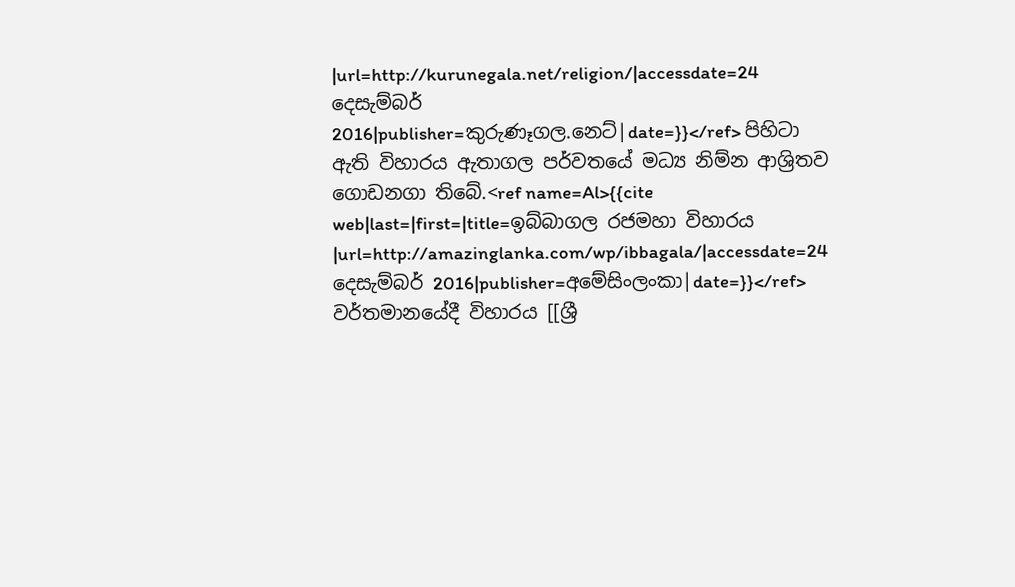|url=http://kurunegala.net/religion/|accessdate=24 දෙසැම්බර් 2016|publisher=කුරුණෑගල.නෙට්|date=}}</ref> පිහිටා ඇති විහාරය ඇතාගල පර්වතයේ මධ්‍ය නිම්න ආශ්‍රිතව ගොඩනගා තිබේ.<ref name=Al>{{cite web|last=|first=|title=ඉබ්බාගල රජමහා විහාරය |url=http://amazinglanka.com/wp/ibbagala/|accessdate=24 දෙසැම්බර් 2016|publisher=අමේසිංලංකා|date=}}</ref> වර්තමානයේදී විහාරය [[ශ්‍රී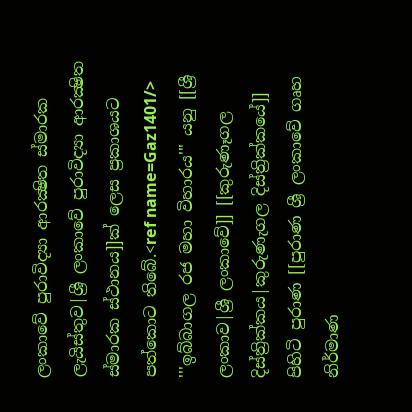ලංකාවේ පුරාවිද්‍යා ආරක්‍ෂිත ස්මාරක ලැයිස්තුව|ශ්‍රී ලංකාවේ පුරාවිද්‍යා ආරක්‍ෂිත ස්මාරක ස්ථානය]]ක් ලෙස ප්‍රකාශයට පත්කොට තිබේ.<ref name=Gaz1401/>
'''ඉබ්බාගල රජ මහා විහාරය''' යනු [[ශ්‍රී ලංකාව|ශ්‍රී ලංකාවේ]] [[කුරුණෑගල දිස්ත්‍රික්කය|කුරුණැගල දිස්ත්‍රික්කයේ]] පිහිටි පුරාණ [[පුරාණ ශ්‍රී ලංකාවේ ගෘහ නිර්මාණ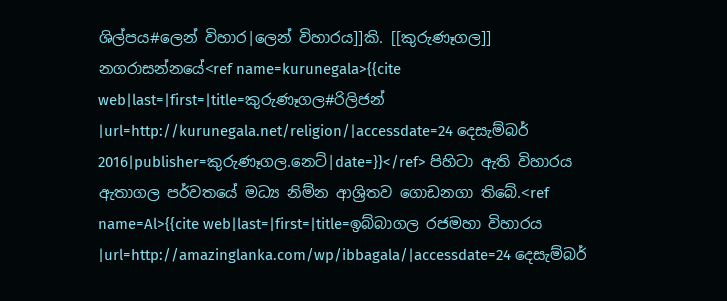ශිල්පය#ලෙන් විහාර|ලෙන් විහාරය]]කි. [[කුරුණෑගල]] නගරාසන්නයේ<ref name=kurunegala>{{cite web|last=|first=|title=කුරුණෑගල#රිලිජන් |url=http://kurunegala.net/religion/|accessdate=24 දෙසැම්බර් 2016|publisher=කුරුණෑගල.නෙට්|date=}}</ref> පිහිටා ඇති විහාරය ඇතාගල පර්වතයේ මධ්‍ය නිම්න ආශ්‍රිතව ගොඩනගා තිබේ.<ref name=Al>{{cite web|last=|first=|title=ඉබ්බාගල රජමහා විහාරය |url=http://amazinglanka.com/wp/ibbagala/|accessdate=24 දෙසැම්බර්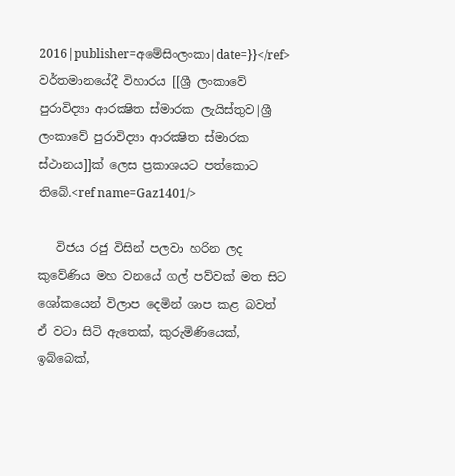2016|publisher=අමේසිංලංකා|date=}}</ref> වර්තමානයේදී විහාරය [[ශ්‍රී ලංකාවේ පුරාවිද්‍යා ආරක්‍ෂිත ස්මාරක ලැයිස්තුව|ශ්‍රී ලංකාවේ පුරාවිද්‍යා ආරක්‍ෂිත ස්මාරක ස්ථානය]]ක් ලෙස ප්‍රකාශයට පත්කොට තිබේ.<ref name=Gaz1401/>

   විජය රජු විසින් පලවා හරින ලද කුවේණිය මහ වනයේ ගල් පව්වක් මත සිට ශෝකයෙන් විලාප දෙමින් ශාප කළ බවත් ඒ වටා සිටි ඇතෙක්, කුරුමිණියෙක්, ඉබ්බෙක්,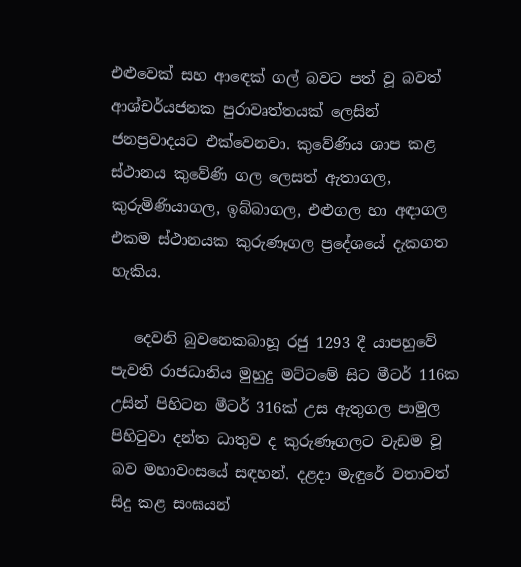එළුවෙක් සහ ආඳෙක් ගල් බවට පත් වූ බවත් ආශ්චර්යජනක පුරාවෘත්තයක් ලෙසින් ජනප්‍රවාදයට එක්වෙනවා. කුවේණිය ශාප කළ ස්ථානය කුවේණි ගල ලෙසත් ඇතාගල, කුරුමිණියාගල, ඉබ්බාගල, එළුගල හා අඳාගල එකම ස්ථානයක කුරුණෑගල ප්‍රදේශයේ දැකගත හැකිය.

   දෙවනි බුවනෙකබාහූ රජු 1293 දී යාපහුවේ පැවති රාජධානිය මුහුදු මට්ටමේ සිට මීටර් 116ක උසින් පිහිටන මීටර් 316ක් උස ඇතුගල පාමුල පිහිටුවා දන්ත ධාතුව ද කුරුණෑගලට වැඩම වූ බව මහාවංසයේ සඳහන්. දළදා මැඳුරේ වතාවත් සිදු කළ සංඝයන්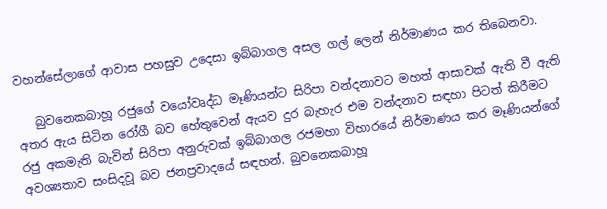වහන්සේලාගේ ආවාස පහසුව උදෙසා ඉබ්බාගල අසල ගල් ලෙන් නිර්මාණය කර තිබෙනවා.

   බුවනෙකබාහූ රජුගේ වයෝවෘද්ධ මෑණියන්ට සිරිපා වන්දනාවට මහත් ආසාවක් ඇති වී ඇති අතර ඇය සිටින රෝගී බව හේතුවෙන් ඇයව දුර බැහැර එම වන්දනාව සඳහා පිටත් කිරීමට රජු අකමැති බැවින් සිරිපා අනුරුවක් ඉබ්බාගල රජමහා විහාරයේ නිර්මාණය කර මෑණියන්ගේ අවශ්‍යතාව සංසිදවූ බව ජනප්‍රවාදයේ සඳහන්. බුවනෙකබාහූ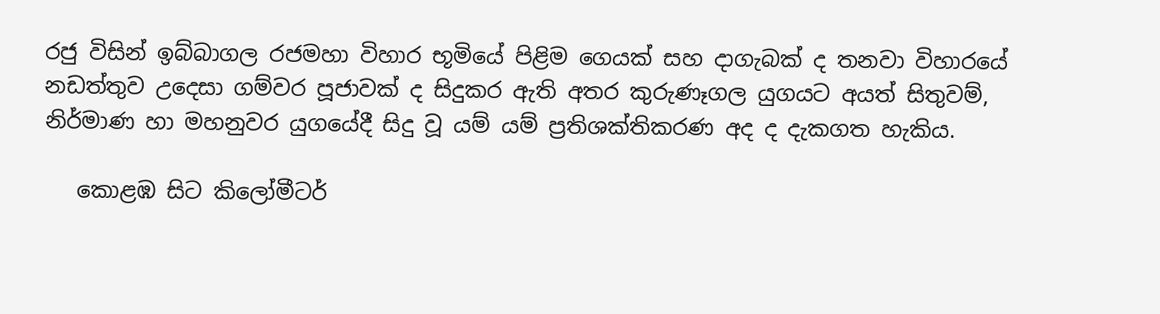රජු විසින් ඉබ්බාගල රජමහා විහාර භූමියේ පිළිම ගෙයක් සහ දාගැබක් ද තනවා විහාරයේ නඩත්තුව උදෙසා ගම්වර පූජාවක් ද සිදුකර ඇති අතර කුරුණෑගල යුගයට අයත් සිතුවම්, නිර්මාණ හා මහනුවර යුගයේදී සිදු වූ යම් යම් ප්‍රතිශක්තිකරණ අද ද දැකගත හැකිය.

   කොළඹ සිට කිලෝමීටර්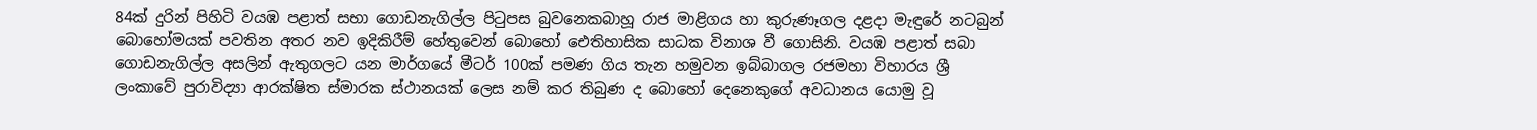84ක් දුරින් පිහිටි වයඹ පළාත් සභා ගොඩනැගිල්ල පිටුපස බුවනෙකබාහූ රාජ මාළිගය හා කුරුණෑගල දළදා මැඳුරේ නටබුන් බොහෝමයක් පවතින අතර නව ඉදිකිරීම් හේතුවෙන් බොහෝ ඓතිහාසික සාධක විනාශ වී ගොසිනි. වයඹ පළාත් සබා ගොඩනැගිල්ල අසලින් ඇතුගලට යන මාර්ගයේ මීටර් 100ක් පමණ ගිය තැන හමුවන ඉබ්බාගල රජමහා විහාරය ශ්‍රී ලංකාවේ පුරාවිද්‍යා ආරක්ෂිත ස්මාරක ස්ථානයක් ලෙස නම් කර තිබුණ ද බොහෝ දෙනෙකුගේ අවධානය යොමු වූ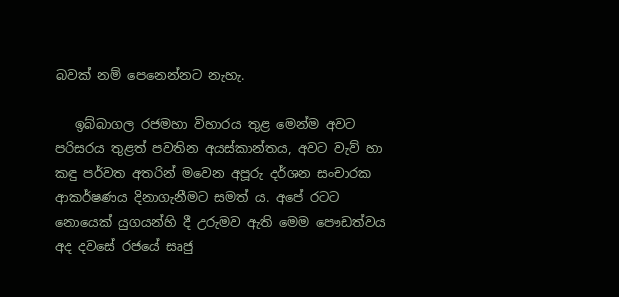බවක් නම් පෙනෙන්නට නැහැ.

   ඉබ්බාගල රජමහා විහාරය තුළ මෙන්ම අවට පරිසරය තුළත් පවතින අයස්කාන්තය, අවට වැව් හා කඳු පර්වත අතරින් මවෙන අපූරු දර්ශන සංචාරක ආකර්ෂණය දිනාගැනීමට සමත් ය. අපේ රටට නොයෙක් යුගයන්හි දී උරුමව ඇති මෙම පෞඩත්වය අද දවසේ රජයේ සෘජු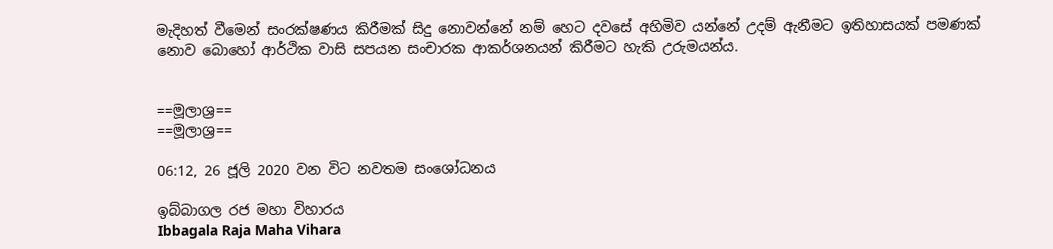මැදිහත් වීමෙන් සංරක්ෂණය කිරීමක් සිදු නොවන්නේ නම් හෙට දවසේ අහිමිව යන්නේ උදම් ඇනීමට ඉතිහාසයක් පමණක් නොව බොහෝ ආර්ථික වාසි සපයන සංචාරක ආකර්ශනයන් කිරීමට හැකි උරුමයන්ය.


==මූලාශ්‍ර==
==මූලාශ්‍ර==

06:12, 26 ජූලි 2020 වන විට නවතම සංශෝධනය

ඉබ්බාගල රජ මහා විහාරය
Ibbagala Raja Maha Vihara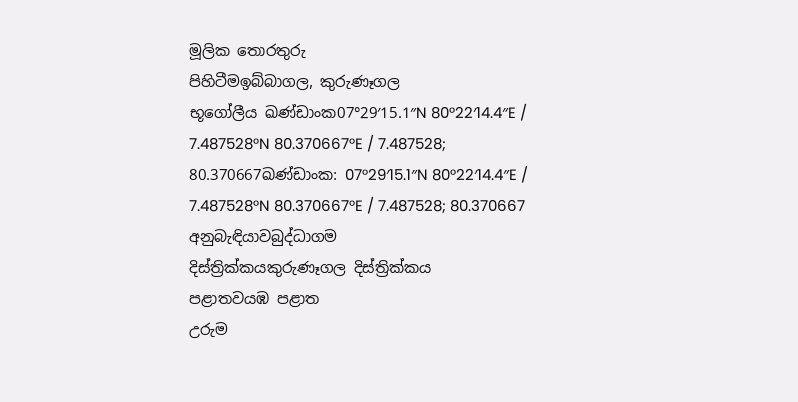මූලික තොරතුරු
පිහිටීමඉබ්බාගල, කුරුණෑගල
භූගෝලීය ඛණ්ඩාංක07°29′15.1″N 80°22′14.4″E / 7.487528°N 80.370667°E / 7.487528; 80.370667ඛණ්ඩාංක: 07°29′15.1″N 80°22′14.4″E / 7.487528°N 80.370667°E / 7.487528; 80.370667
අනුබැඳියාවබුද්ධාගම
දිස්ත්‍රික්කයකුරුණෑගල දිස්ත්‍රික්කය
පළාතවයඹ පළාත
උරුම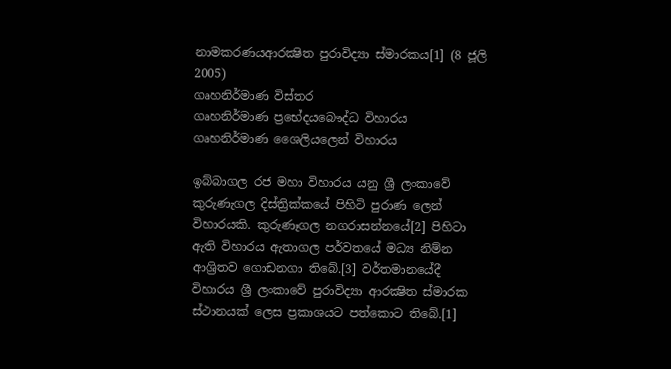නාමකරණයආරක්‍ෂිත පුරාවිද්‍යා ස්මාරකය[1] (8 ජූලි 2005)
ගෘහනිර්මාණ විස්තර
ගෘහනිර්මාණ ප්‍රභේදයබෞද්ධ විහාරය
ගෘහනිර්මාණ ශෛලියලෙන් විහාරය

ඉබ්බාගල රජ මහා විහාරය යනු ශ්‍රී ලංකාවේ කුරුණැගල දිස්ත්‍රික්කයේ පිහිටි පුරාණ ලෙන් විහාරයකි. කුරුණෑගල නගරාසන්නයේ[2] පිහිටා ඇති විහාරය ඇතාගල පර්වතයේ මධ්‍ය නිම්න ආශ්‍රිතව ගොඩනගා තිබේ.[3] වර්තමානයේදී විහාරය ශ්‍රී ලංකාවේ පුරාවිද්‍යා ආරක්‍ෂිත ස්මාරක ස්ථානයක් ලෙස ප්‍රකාශයට පත්කොට තිබේ.[1]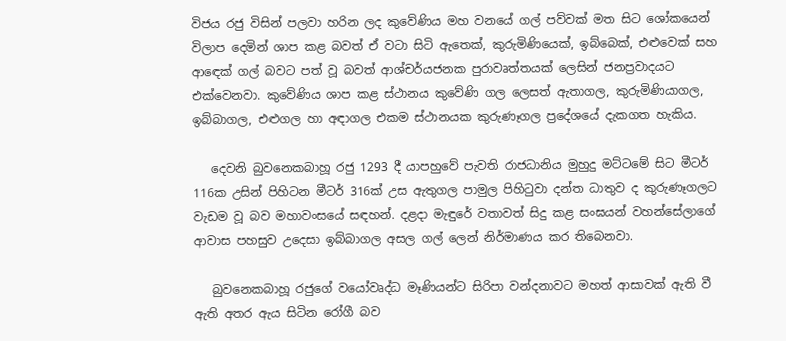විජය රජු විසින් පලවා හරින ලද කුවේණිය මහ වනයේ ගල් පව්වක් මත සිට ශෝකයෙන් විලාප දෙමින් ශාප කළ බවත් ඒ වටා සිටි ඇතෙක්, කුරුමිණියෙක්, ඉබ්බෙක්, එළුවෙක් සහ ආඳෙක් ගල් බවට පත් වූ බවත් ආශ්චර්යජනක පුරාවෘත්තයක් ලෙසින් ජනප්‍රවාදයට එක්වෙනවා. කුවේණිය ශාප කළ ස්ථානය කුවේණි ගල ලෙසත් ඇතාගල, කුරුමිණියාගල, ඉබ්බාගල, එළුගල හා අඳාගල එකම ස්ථානයක කුරුණෑගල ප්‍රදේශයේ දැකගත හැකිය.

   දෙවනි බුවනෙකබාහූ රජු 1293 දී යාපහුවේ පැවති රාජධානිය මුහුදු මට්ටමේ සිට මීටර් 116ක උසින් පිහිටන මීටර් 316ක් උස ඇතුගල පාමුල පිහිටුවා දන්ත ධාතුව ද කුරුණෑගලට වැඩම වූ බව මහාවංසයේ සඳහන්. දළදා මැඳුරේ වතාවත් සිදු කළ සංඝයන් වහන්සේලාගේ ආවාස පහසුව උදෙසා ඉබ්බාගල අසල ගල් ලෙන් නිර්මාණය කර තිබෙනවා.

   බුවනෙකබාහූ රජුගේ වයෝවෘද්ධ මෑණියන්ට සිරිපා වන්දනාවට මහත් ආසාවක් ඇති වී ඇති අතර ඇය සිටින රෝගී බව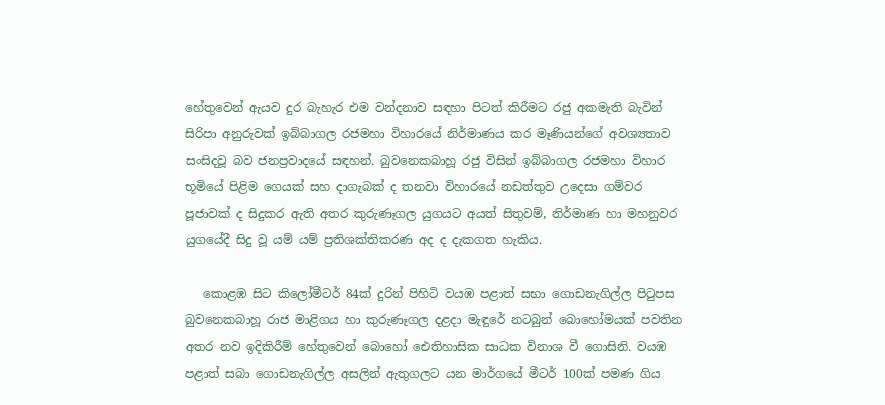හේතුවෙන් ඇයව දුර බැහැර එම වන්දනාව සඳහා පිටත් කිරීමට රජු අකමැති බැවින් සිරිපා අනුරුවක් ඉබ්බාගල රජමහා විහාරයේ නිර්මාණය කර මෑණියන්ගේ අවශ්‍යතාව සංසිදවූ බව ජනප්‍රවාදයේ සඳහන්. බුවනෙකබාහූ රජු විසින් ඉබ්බාගල රජමහා විහාර භූමියේ පිළිම ගෙයක් සහ දාගැබක් ද තනවා විහාරයේ නඩත්තුව උදෙසා ගම්වර පූජාවක් ද සිදුකර ඇති අතර කුරුණෑගල යුගයට අයත් සිතුවම්, නිර්මාණ හා මහනුවර යුගයේදී සිදු වූ යම් යම් ප්‍රතිශක්තිකරණ අද ද දැකගත හැකිය.

   කොළඹ සිට කිලෝමීටර් 84ක් දුරින් පිහිටි වයඹ පළාත් සභා ගොඩනැගිල්ල පිටුපස බුවනෙකබාහූ රාජ මාළිගය හා කුරුණෑගල දළදා මැඳුරේ නටබුන් බොහෝමයක් පවතින අතර නව ඉදිකිරීම් හේතුවෙන් බොහෝ ඓතිහාසික සාධක විනාශ වී ගොසිනි. වයඹ පළාත් සබා ගොඩනැගිල්ල අසලින් ඇතුගලට යන මාර්ගයේ මීටර් 100ක් පමණ ගිය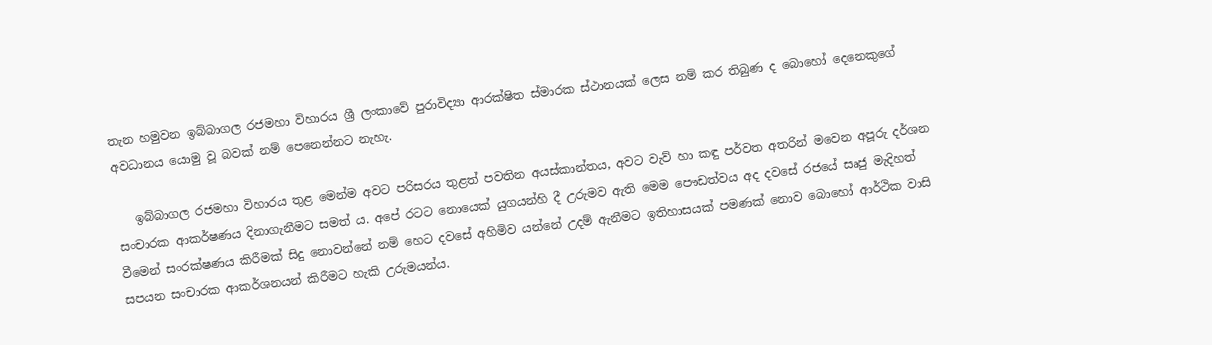තැන හමුවන ඉබ්බාගල රජමහා විහාරය ශ්‍රී ලංකාවේ පුරාවිද්‍යා ආරක්ෂිත ස්මාරක ස්ථානයක් ලෙස නම් කර තිබුණ ද බොහෝ දෙනෙකුගේ අවධානය යොමු වූ බවක් නම් පෙනෙන්නට නැහැ.

   ඉබ්බාගල රජමහා විහාරය තුළ මෙන්ම අවට පරිසරය තුළත් පවතින අයස්කාන්තය, අවට වැව් හා කඳු පර්වත අතරින් මවෙන අපූරු දර්ශන සංචාරක ආකර්ෂණය දිනාගැනීමට සමත් ය. අපේ රටට නොයෙක් යුගයන්හි දී උරුමව ඇති මෙම පෞඩත්වය අද දවසේ රජයේ සෘජු මැදිහත් වීමෙන් සංරක්ෂණය කිරීමක් සිදු නොවන්නේ නම් හෙට දවසේ අහිමිව යන්නේ උදම් ඇනීමට ඉතිහාසයක් පමණක් නොව බොහෝ ආර්ථික වාසි සපයන සංචාරක ආකර්ශනයන් කිරීමට හැකි උරුමයන්ය.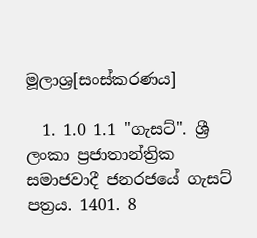මූලාශ්‍ර[සංස්කරණය]

  1. 1.0 1.1 "ගැසට්". ශ්‍රී ලංකා ප්‍රජාතාන්ත්‍රික සමාජවාදී ජනරජයේ ගැසට් පත්‍රය. 1401. 8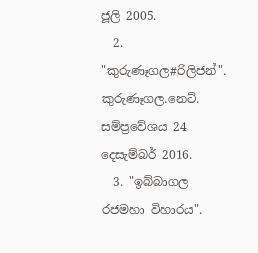ජූලි 2005.
  2. "කුරුණෑගල#රිලිජන්". කුරුණෑගල.නෙට්. සම්ප්‍රවේශය 24 දෙසැම්බර් 2016.
  3. "ඉබ්බාගල රජමහා විහාරය".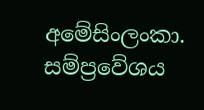අමේසිංලංකා. සම්ප්‍රවේශය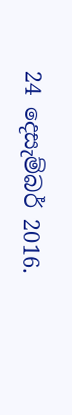24 දෙසැම්බර් 2016.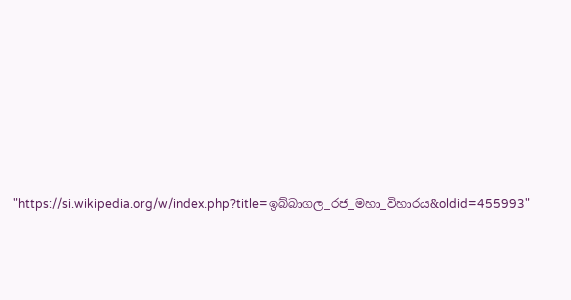"https://si.wikipedia.org/w/index.php?title=ඉබ්බාගල_රජ_මහා_විහාරය&oldid=455993"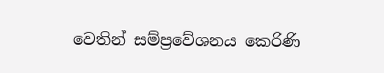වෙතින් සම්ප්‍රවේශනය කෙරිණි